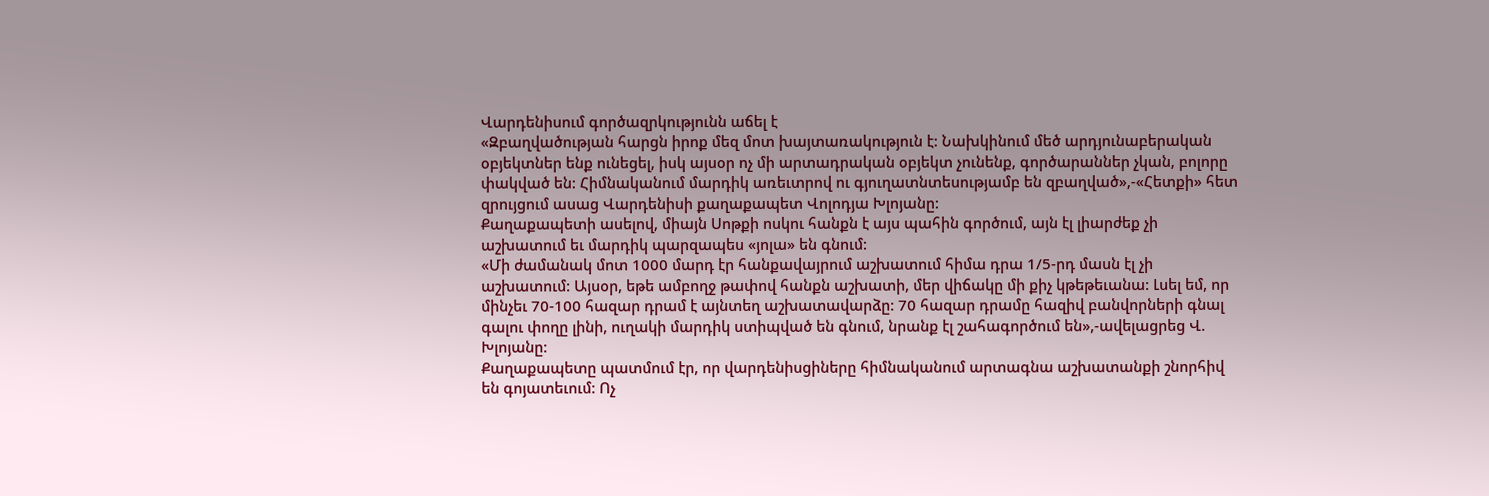Վարդենիսում գործազրկությունն աճել է
«Զբաղվածության հարցն իրոք մեզ մոտ խայտառակություն է: Նախկինում մեծ արդյունաբերական օբյեկտներ ենք ունեցել, իսկ այսօր ոչ մի արտադրական օբյեկտ չունենք, գործարաններ չկան, բոլորը փակված են: Հիմնականում մարդիկ առեւտրով ու գյուղատնտեսությամբ են զբաղված»,-«Հետքի» հետ զրույցում ասաց Վարդենիսի քաղաքապետ Վոլոդյա Խլոյանը:
Քաղաքապետի ասելով, միայն Սոթքի ոսկու հանքն է այս պահին գործում, այն էլ լիարժեք չի աշխատում եւ մարդիկ պարզապես «յոլա» են գնում:
«Մի ժամանակ մոտ 1000 մարդ էր հանքավայրում աշխատում հիմա դրա 1/5-րդ մասն էլ չի աշխատում: Այսօր, եթե ամբողջ թափով հանքն աշխատի, մեր վիճակը մի քիչ կթեթեւանա: Լսել եմ, որ մինչեւ 70-100 հազար դրամ է այնտեղ աշխատավարձը: 70 հազար դրամը հազիվ բանվորների գնալ գալու փողը լինի, ուղակի մարդիկ ստիպված են գնում, նրանք էլ շահագործում են»,-ավելացրեց Վ. Խլոյանը:
Քաղաքապետը պատմում էր, որ վարդենիսցիները հիմնականում արտագնա աշխատանքի շնորհիվ են գոյատեւում: Ոչ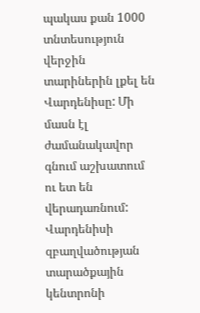պակաս քան 1000 տնտեսություն վերջին տարիներին լքել են Վարդենիսը: Մի մասն էլ ժամանակավոր գնում աշխատում ու ետ են վերադառնում:
Վարդենիսի զբաղվածության տարածքային կենտրոնի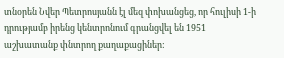տնօրեն Նվեր Պետրոսյանն էլ մեզ փոխանցեց, որ հուլիսի 1-ի դրությամբ իրենց կենտրոնում գրանցվել են 1951 աշխատանք փնտրող քաղաքացիներ: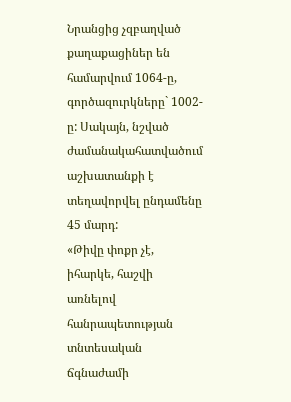Նրանցից չզբաղված քաղաքացիներ են համարվում 1064-ը, գործազուրկները` 1002-ը: Սակայն, նշված ժամանակահատվածում աշխատանքի է տեղավորվել ընդամենը 45 մարդ:
«Թիվը փոքր չէ, իհարկե, հաշվի առնելով հանրապետության տնտեսական ճգնաժամի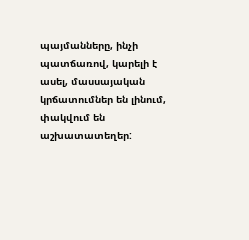պայմանները, ինչի պատճառով, կարելի է ասել, մասսայական կրճատումներ են լինում, փակվում են աշխատատեղեր: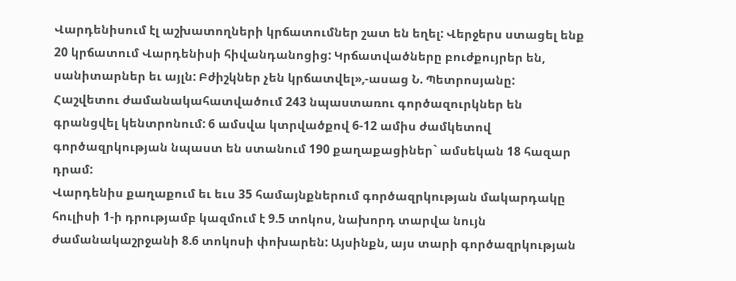Վարդենիսում էլ աշխատողների կրճատումներ շատ են եղել: Վերջերս ստացել ենք 20 կրճատում Վարդենիսի հիվանդանոցից: Կրճատվածները բուժքույրեր են, սանիտարներ եւ այլն: Բժիշկներ չեն կրճատվել»,-ասաց Ն. Պետրոսյանը:
Հաշվետու ժամանակահատվածում 243 նպաստառու գործազուրկներ են գրանցվել կենտրոնում: 6 ամսվա կտրվածքով 6-12 ամիս ժամկետով գործազրկության նպաստ են ստանում 190 քաղաքացիներ` ամսեկան 18 հազար դրամ:
Վարդենիս քաղաքում եւ եւս 35 համայնքներում գործազրկության մակարդակը հուլիսի 1-ի դրությամբ կազմում է 9.5 տոկոս, նախորդ տարվա նույն ժամանակաշրջանի 8.6 տոկոսի փոխարեն: Այսինքն, այս տարի գործազրկության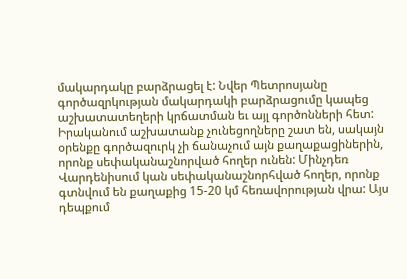մակարդակը բարձրացել է: Նվեր Պետրոսյանը գործազրկության մակարդակի բարձրացումը կապեց աշխատատեղերի կրճատման եւ այլ գործոնների հետ:
Իրականում աշխատանք չունեցողները շատ են, սակայն օրենքը գործազուրկ չի ճանաչում այն քաղաքացիներին, որոնք սեփականաշնորված հողեր ունեն: Մինչդեռ Վարդենիսում կան սեփականաշնորհված հողեր, որոնք գտնվում են քաղաքից 15-20 կմ հեռավորության վրա: Այս դեպքում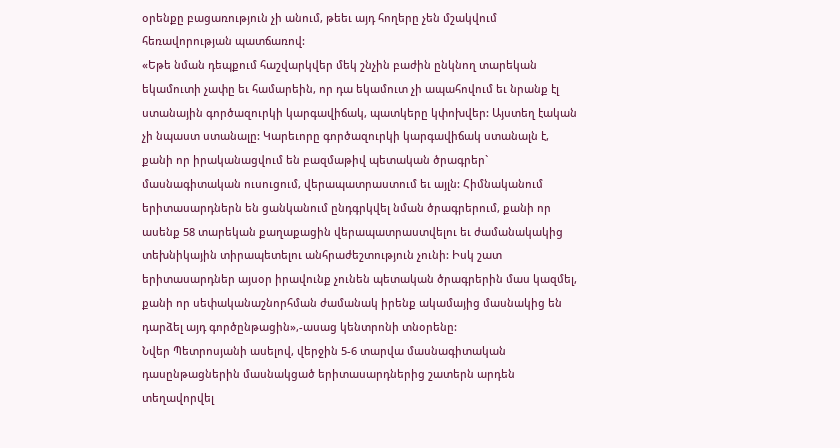օրենքը բացառություն չի անում, թեեւ այդ հողերը չեն մշակվում հեռավորության պատճառով:
«Եթե նման դեպքում հաշվարկվեր մեկ շնչին բաժին ընկնող տարեկան եկամուտի չափը եւ համարեին, որ դա եկամուտ չի ապահովում եւ նրանք էլ ստանային գործազուրկի կարգավիճակ, պատկերը կփոխվեր: Այստեղ էական չի նպաստ ստանալը: Կարեւորը գործազուրկի կարգավիճակ ստանալն է, քանի որ իրականացվում են բազմաթիվ պետական ծրագրեր` մասնագիտական ուսուցում, վերապատրաստում եւ այլն: Հիմնականում երիտասարդներն են ցանկանում ընդգրկվել նման ծրագրերում, քանի որ ասենք 58 տարեկան քաղաքացին վերապատրաստվելու եւ ժամանակակից տեխնիկային տիրապետելու անհրաժեշտություն չունի: Իսկ շատ երիտասարդներ այսօր իրավունք չունեն պետական ծրագրերին մաս կազմել, քանի որ սեփականաշնորհման ժամանակ իրենք ակամայից մասնակից են դարձել այդ գործընթացին»,-ասաց կենտրոնի տնօրենը:
Նվեր Պետրոսյանի ասելով, վերջին 5-6 տարվա մասնագիտական դասընթացներին մասնակցած երիտասարդներից շատերն արդեն տեղավորվել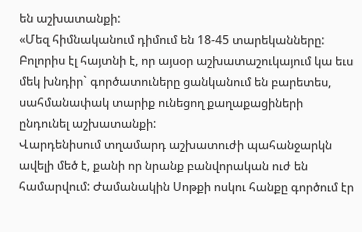են աշխատանքի:
«Մեզ հիմնականում դիմում են 18-45 տարեկանները: Բոլորիս էլ հայտնի է, որ այսօր աշխատաշուկայում կա եւս մեկ խնդիր` գործատուները ցանկանում են բարետես, սահմանափակ տարիք ունեցող քաղաքացիների ընդունել աշխատանքի:
Վարդենիսում տղամարդ աշխատուժի պահանջարկն ավելի մեծ է, քանի որ նրանք բանվորական ուժ են համարվում: Ժամանակին Սոթքի ոսկու հանքը գործում էր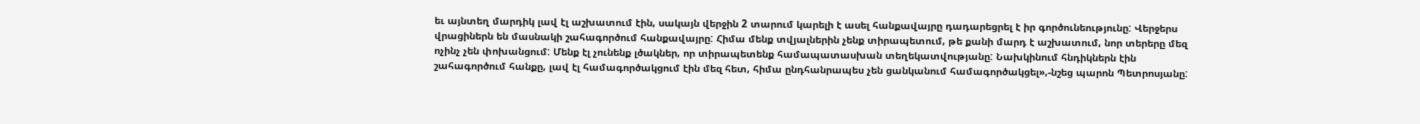եւ այնտեղ մարդիկ լավ էլ աշխատում էին, սակայն վերջին 2 տարում կարելի է ասել հանքավայրը դադարեցրել է իր գործունեությունը: Վերջերս վրացիներն են մասնակի շահագործում հանքավայրը: Հիմա մենք տվյալներին չենք տիրապետում, թե քանի մարդ է աշխատում, նոր տերերը մեզ ոչինչ չեն փոխանցում: Մենք էլ չունենք լծակներ, որ տիրապետենք համապատասխան տեղեկատվությանը: Նախկինում հնդիկներն էին շահագործում հանքը, լավ էլ համագործակցում էին մեզ հետ, հիմա ընդհանրապես չեն ցանկանում համագործակցել»,-նշեց պարոն Պետրոսյանը: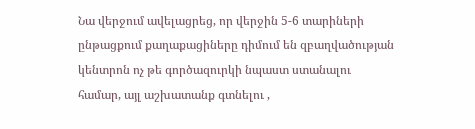Նա վերջում ավելացրեց, որ վերջին 5-6 տարիների ընթացքում քաղաքացիները դիմում են զբաղվածության կենտրոն ոչ թե գործազուրկի նպաստ ստանալու համար, այլ աշխատանք գտնելու ,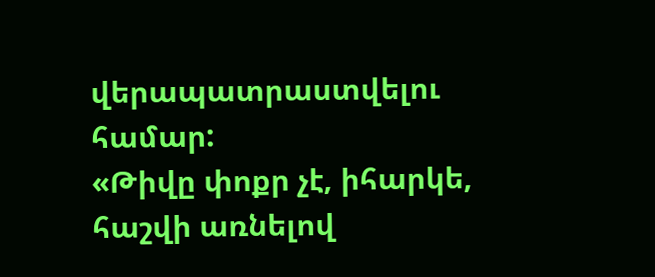վերապատրաստվելու համար:
«Թիվը փոքր չէ, իհարկե, հաշվի առնելով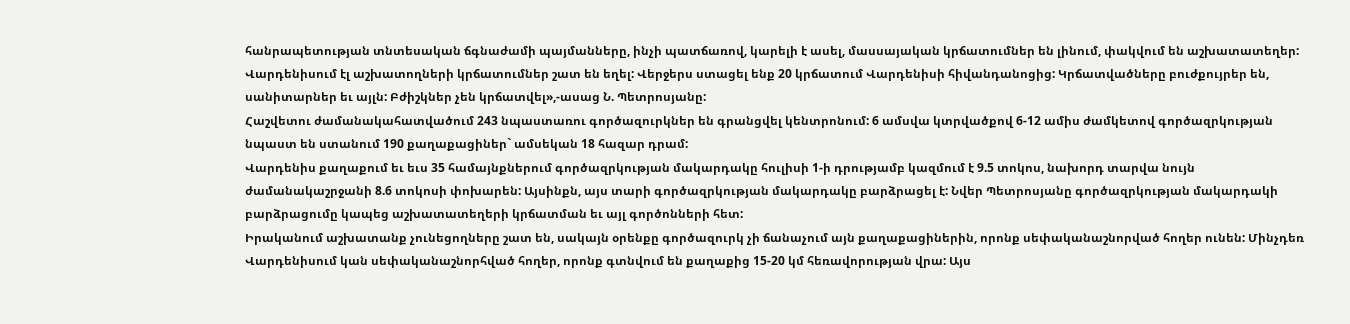հանրապետության տնտեսական ճգնաժամի պայմանները, ինչի պատճառով, կարելի է ասել, մասսայական կրճատումներ են լինում, փակվում են աշխատատեղեր: Վարդենիսում էլ աշխատողների կրճատումներ շատ են եղել: Վերջերս ստացել ենք 20 կրճատում Վարդենիսի հիվանդանոցից: Կրճատվածները բուժքույրեր են, սանիտարներ եւ այլն: Բժիշկներ չեն կրճատվել»,-ասաց Ն. Պետրոսյանը:
Հաշվետու ժամանակահատվածում 243 նպաստառու գործազուրկներ են գրանցվել կենտրոնում: 6 ամսվա կտրվածքով 6-12 ամիս ժամկետով գործազրկության նպաստ են ստանում 190 քաղաքացիներ` ամսեկան 18 հազար դրամ:
Վարդենիս քաղաքում եւ եւս 35 համայնքներում գործազրկության մակարդակը հուլիսի 1-ի դրությամբ կազմում է 9.5 տոկոս, նախորդ տարվա նույն ժամանակաշրջանի 8.6 տոկոսի փոխարեն: Այսինքն, այս տարի գործազրկության մակարդակը բարձրացել է: Նվեր Պետրոսյանը գործազրկության մակարդակի բարձրացումը կապեց աշխատատեղերի կրճատման եւ այլ գործոնների հետ:
Իրականում աշխատանք չունեցողները շատ են, սակայն օրենքը գործազուրկ չի ճանաչում այն քաղաքացիներին, որոնք սեփականաշնորված հողեր ունեն: Մինչդեռ Վարդենիսում կան սեփականաշնորհված հողեր, որոնք գտնվում են քաղաքից 15-20 կմ հեռավորության վրա: Այս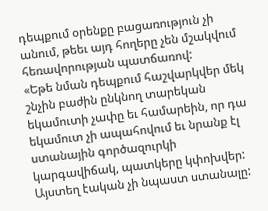դեպքում օրենքը բացառություն չի անում, թեեւ այդ հողերը չեն մշակվում հեռավորության պատճառով:
«Եթե նման դեպքում հաշվարկվեր մեկ շնչին բաժին ընկնող տարեկան եկամուտի չափը եւ համարեին, որ դա եկամուտ չի ապահովում եւ նրանք էլ ստանային գործազուրկի կարգավիճակ, պատկերը կփոխվեր: Այստեղ էական չի նպաստ ստանալը: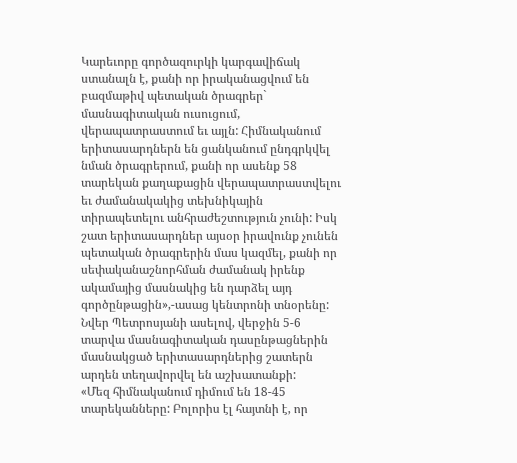Կարեւորը գործազուրկի կարգավիճակ ստանալն է, քանի որ իրականացվում են բազմաթիվ պետական ծրագրեր` մասնագիտական ուսուցում, վերապատրաստում եւ այլն: Հիմնականում երիտասարդներն են ցանկանում ընդգրկվել նման ծրագրերում, քանի որ ասենք 58 տարեկան քաղաքացին վերապատրաստվելու եւ ժամանակակից տեխնիկային տիրապետելու անհրաժեշտություն չունի: Իսկ շատ երիտասարդներ այսօր իրավունք չունեն պետական ծրագրերին մաս կազմել, քանի որ սեփականաշնորհման ժամանակ իրենք ակամայից մասնակից են դարձել այդ գործընթացին»,-ասաց կենտրոնի տնօրենը:
Նվեր Պետրոսյանի ասելով, վերջին 5-6 տարվա մասնագիտական դասընթացներին մասնակցած երիտասարդներից շատերն արդեն տեղավորվել են աշխատանքի:
«Մեզ հիմնականում դիմում են 18-45 տարեկանները: Բոլորիս էլ հայտնի է, որ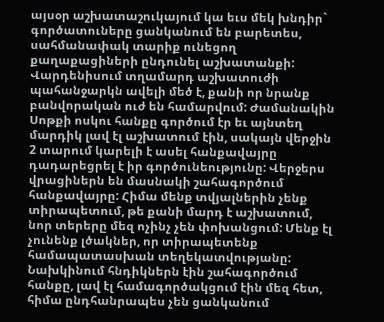այսօր աշխատաշուկայում կա եւս մեկ խնդիր` գործատուները ցանկանում են բարետես, սահմանափակ տարիք ունեցող քաղաքացիների ընդունել աշխատանքի:
Վարդենիսում տղամարդ աշխատուժի պահանջարկն ավելի մեծ է, քանի որ նրանք բանվորական ուժ են համարվում: Ժամանակին Սոթքի ոսկու հանքը գործում էր եւ այնտեղ մարդիկ լավ էլ աշխատում էին, սակայն վերջին 2 տարում կարելի է ասել հանքավայրը դադարեցրել է իր գործունեությունը: Վերջերս վրացիներն են մասնակի շահագործում հանքավայրը: Հիմա մենք տվյալներին չենք տիրապետում, թե քանի մարդ է աշխատում, նոր տերերը մեզ ոչինչ չեն փոխանցում: Մենք էլ չունենք լծակներ, որ տիրապետենք համապատասխան տեղեկատվությանը: Նախկինում հնդիկներն էին շահագործում հանքը, լավ էլ համագործակցում էին մեզ հետ, հիմա ընդհանրապես չեն ցանկանում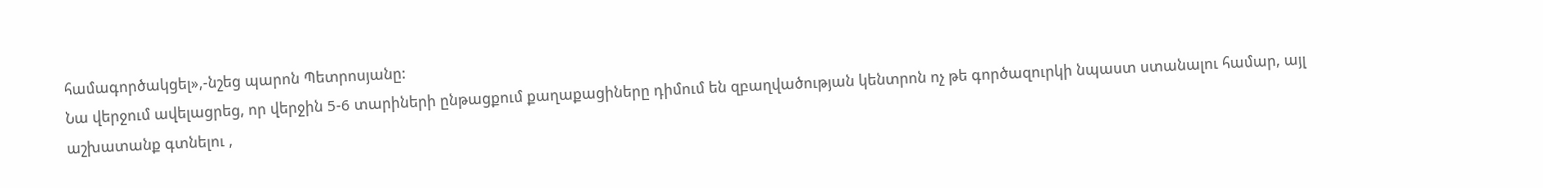համագործակցել»,-նշեց պարոն Պետրոսյանը:
Նա վերջում ավելացրեց, որ վերջին 5-6 տարիների ընթացքում քաղաքացիները դիմում են զբաղվածության կենտրոն ոչ թե գործազուրկի նպաստ ստանալու համար, այլ աշխատանք գտնելու ,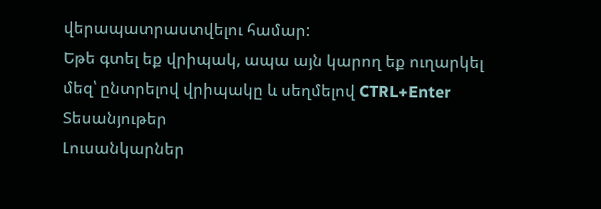վերապատրաստվելու համար:
Եթե գտել եք վրիպակ, ապա այն կարող եք ուղարկել մեզ՝ ընտրելով վրիպակը և սեղմելով CTRL+Enter
Տեսանյութեր
Լուսանկարներ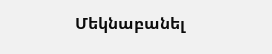Մեկնաբանել